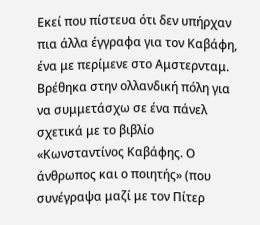Εκεί που πίστευα ότι δεν υπήρχαν πια άλλα έγγραφα για τον Καβάφη, ένα με περίμενε στο Αμστερνταμ. Βρέθηκα στην ολλανδική πόλη για να συμμετάσχω σε ένα πάνελ σχετικά με το βιβλίο «Κωνσταντίνος Καβάφης. Ο άνθρωπος και ο ποιητής» (που συνέγραψα μαζί με τον Πίτερ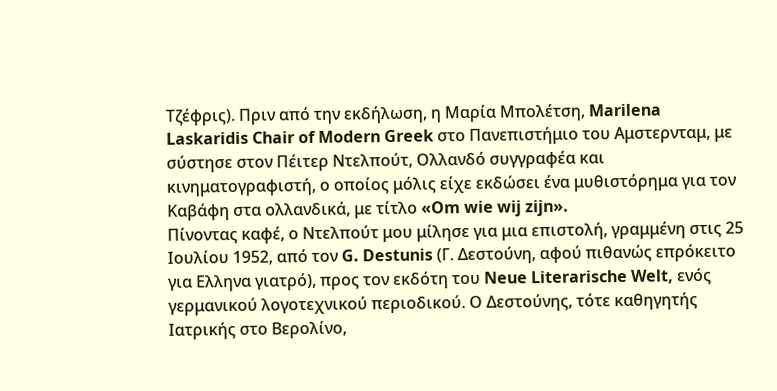Τζέφρις). Πριν από την εκδήλωση, η Μαρία Μπολέτση, Marilena Laskaridis Chair of Modern Greek στο Πανεπιστήμιο του Αμστερνταμ, με σύστησε στον Πέιτερ Ντελπούτ, Ολλανδό συγγραφέα και κινηματογραφιστή, ο οποίος μόλις είχε εκδώσει ένα μυθιστόρημα για τον Καβάφη στα ολλανδικά, με τίτλο «Om wie wij zijn».
Πίνοντας καφέ, ο Ντελπούτ μου μίλησε για μια επιστολή, γραμμένη στις 25 Ιουλίου 1952, από τον G. Destunis (Γ. Δεστούνη, αφού πιθανώς επρόκειτο για Eλληνα γιατρό), προς τον εκδότη του Neue Literarische Welt, ενός γερμανικού λογοτεχνικού περιοδικού. Ο Δεστούνης, τότε καθηγητής Ιατρικής στο Βερολίνο,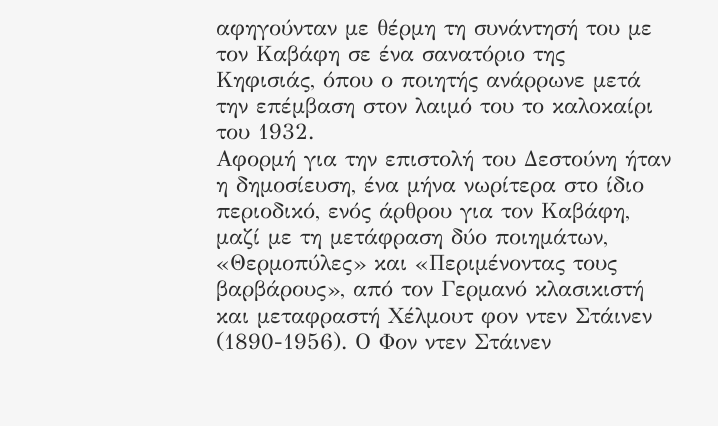αφηγούνταν με θέρμη τη συνάντησή του με τον Καβάφη σε ένα σανατόριο της Κηφισιάς, όπου ο ποιητής ανάρρωνε μετά την επέμβαση στον λαιμό του το καλοκαίρι του 1932.
Αφορμή για την επιστολή του Δεστούνη ήταν η δημοσίευση, ένα μήνα νωρίτερα στο ίδιο περιοδικό, ενός άρθρου για τον Καβάφη, μαζί με τη μετάφραση δύο ποιημάτων, «Θερμοπύλες» και «Περιμένοντας τους βαρβάρους», από τον Γερμανό κλασικιστή και μεταφραστή Χέλμουτ φον ντεν Στάινεν (1890-1956). Ο Φον ντεν Στάινεν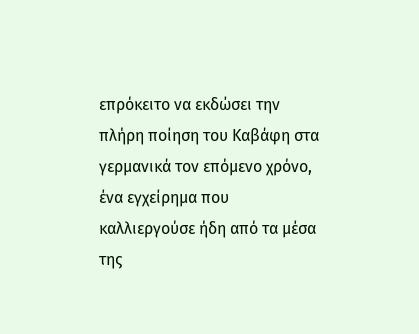επρόκειτο να εκδώσει την πλήρη ποίηση του Καβάφη στα γερμανικά τον επόμενο χρόνο, ένα εγχείρημα που καλλιεργούσε ήδη από τα μέσα της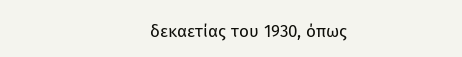δεκαετίας του 1930, όπως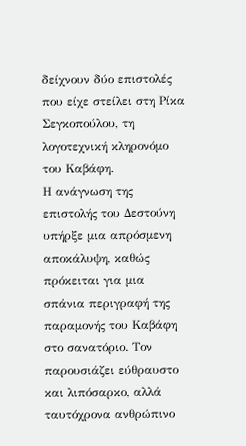δείχνουν δύο επιστολές που είχε στείλει στη Ρίκα Σεγκοπούλου, τη λογοτεχνική κληρονόμο του Καβάφη.
Η ανάγνωση της επιστολής του Δεστούνη υπήρξε μια απρόσμενη αποκάλυψη, καθώς πρόκειται για μια σπάνια περιγραφή της παραμονής του Καβάφη στο σανατόριο. Τον παρουσιάζει εύθραυστο και λιπόσαρκο, αλλά ταυτόχρονα ανθρώπινο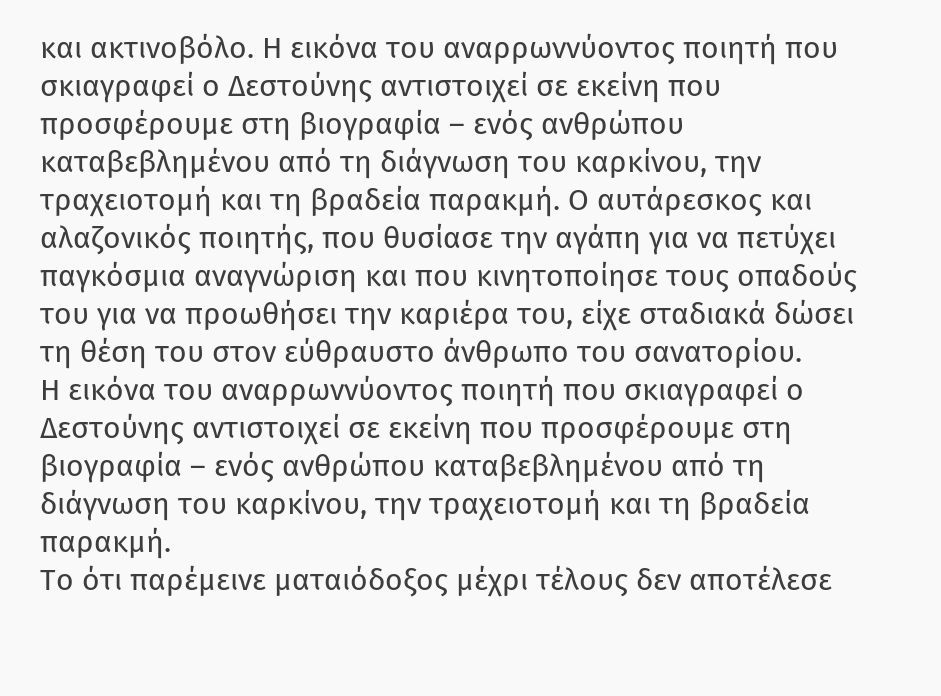και ακτινοβόλο. Η εικόνα του αναρρωννύοντος ποιητή που σκιαγραφεί ο Δεστούνης αντιστοιχεί σε εκείνη που προσφέρουμε στη βιογραφία – ενός ανθρώπου καταβεβλημένου από τη διάγνωση του καρκίνου, την τραχειοτομή και τη βραδεία παρακμή. Ο αυτάρεσκος και αλαζονικός ποιητής, που θυσίασε την αγάπη για να πετύχει παγκόσμια αναγνώριση και που κινητοποίησε τους οπαδούς του για να προωθήσει την καριέρα του, είχε σταδιακά δώσει τη θέση του στον εύθραυστο άνθρωπο του σανατορίου.
Η εικόνα του αναρρωννύοντος ποιητή που σκιαγραφεί ο Δεστούνης αντιστοιχεί σε εκείνη που προσφέρουμε στη βιογραφία – ενός ανθρώπου καταβεβλημένου από τη διάγνωση του καρκίνου, την τραχειοτομή και τη βραδεία παρακμή.
Το ότι παρέμεινε ματαιόδοξος μέχρι τέλους δεν αποτέλεσε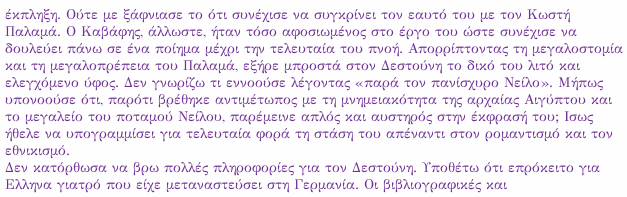έκπληξη. Ούτε με ξάφνιασε το ότι συνέχισε να συγκρίνει τον εαυτό του με τον Κωστή Παλαμά. Ο Καβάφης, άλλωστε, ήταν τόσο αφοσιωμένος στο έργο του ώστε συνέχισε να δουλεύει πάνω σε ένα ποίημα μέχρι την τελευταία του πνοή. Απορρίπτοντας τη μεγαλοστομία και τη μεγαλοπρέπεια του Παλαμά, εξήρε μπροστά στον Δεστούνη το δικό του λιτό και ελεγχόμενο ύφος. Δεν γνωρίζω τι εννοούσε λέγοντας «παρά τον πανίσχυρο Νείλο». Μήπως υπονοούσε ότι, παρότι βρέθηκε αντιμέτωπος με τη μνημειακότητα της αρχαίας Αιγύπτου και το μεγαλείο του ποταμού Νείλου, παρέμεινε απλός και αυστηρός στην έκφρασή του; Ισως ήθελε να υπογραμμίσει για τελευταία φορά τη στάση του απέναντι στον ρομαντισμό και τον εθνικισμό.
Δεν κατόρθωσα να βρω πολλές πληροφορίες για τον Δεστούνη. Υποθέτω ότι επρόκειτο για Ελληνα γιατρό που είχε μεταναστεύσει στη Γερμανία. Οι βιβλιογραφικές και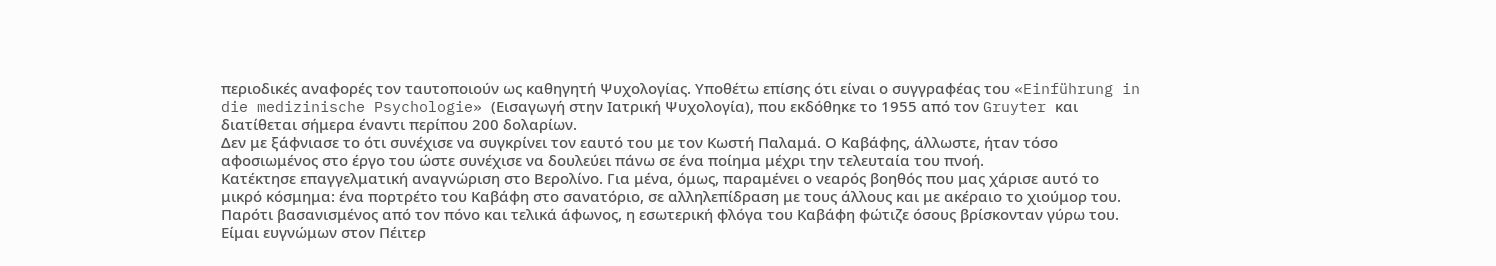περιοδικές αναφορές τον ταυτοποιούν ως καθηγητή Ψυχολογίας. Υποθέτω επίσης ότι είναι ο συγγραφέας του «Einführung in die medizinische Psychologie» (Εισαγωγή στην Ιατρική Ψυχολογία), που εκδόθηκε το 1955 από τον Gruyter και διατίθεται σήμερα έναντι περίπου 200 δολαρίων.
Δεν με ξάφνιασε το ότι συνέχισε να συγκρίνει τον εαυτό του με τον Κωστή Παλαμά. Ο Καβάφης, άλλωστε, ήταν τόσο αφοσιωμένος στο έργο του ώστε συνέχισε να δουλεύει πάνω σε ένα ποίημα μέχρι την τελευταία του πνοή.
Κατέκτησε επαγγελματική αναγνώριση στο Βερολίνο. Για μένα, όμως, παραμένει ο νεαρός βοηθός που μας χάρισε αυτό το μικρό κόσμημα: ένα πορτρέτο του Καβάφη στο σανατόριο, σε αλληλεπίδραση με τους άλλους και με ακέραιο το χιούμορ του. Παρότι βασανισμένος από τον πόνο και τελικά άφωνος, η εσωτερική φλόγα του Καβάφη φώτιζε όσους βρίσκονταν γύρω του.
Είμαι ευγνώμων στον Πέιτερ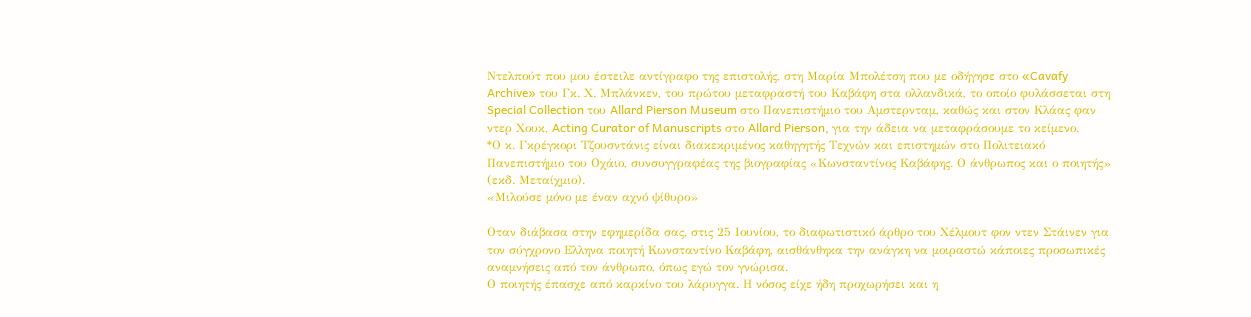Ντελπούτ που μου έστειλε αντίγραφο της επιστολής, στη Μαρία Μπολέτση που με οδήγησε στο «Cavafy Archive» του Γκ. Χ. Μπλάνκεν, του πρώτου μεταφραστή του Καβάφη στα ολλανδικά, το οποίο φυλάσσεται στη Special Collection του Allard Pierson Museum στο Πανεπιστήμιο του Αμστερνταμ, καθώς και στον Κλάας φαν ντερ Χουκ, Acting Curator of Manuscripts στο Allard Pierson, για την άδεια να μεταφράσουμε το κείμενο.
*Ο κ. Γκρέγκορι Τζουσντάνις είναι διακεκριμένος καθηγητής Τεχνών και επιστημών στο Πολιτειακό Πανεπιστήμιο του Οχάιο, συνσυγγραφέας της βιογραφίας «Κωνσταντίνος Καβάφης. Ο άνθρωπος και ο ποιητής» (εκδ. Μεταίχμιο).
«Μιλούσε μόνο με έναν αχνό ψίθυρο»

Οταν διάβασα στην εφημερίδα σας, στις 25 Ιουνίου, το διαφωτιστικό άρθρο του Χέλμουτ φον ντεν Στάινεν για τον σύγχρονο Eλληνα ποιητή Κωνσταντίνο Καβάφη, αισθάνθηκα την ανάγκη να μοιραστώ κάποιες προσωπικές αναμνήσεις από τον άνθρωπο, όπως εγώ τον γνώρισα.
Ο ποιητής έπασχε από καρκίνο του λάρυγγα. Η νόσος είχε ήδη προχωρήσει και η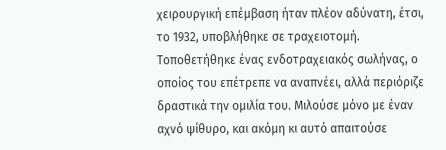χειρουργική επέμβαση ήταν πλέον αδύνατη, έτσι, το 1932, υποβλήθηκε σε τραχειοτομή. Τοποθετήθηκε ένας ενδοτραχειακός σωλήνας, ο οποίος του επέτρεπε να αναπνέει, αλλά περιόριζε δραστικά την ομιλία του. Μιλούσε μόνο με έναν αχνό ψίθυρο, και ακόμη κι αυτό απαιτούσε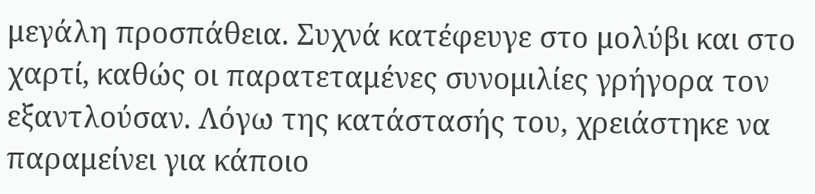μεγάλη προσπάθεια. Συχνά κατέφευγε στο μολύβι και στο χαρτί, καθώς οι παρατεταμένες συνομιλίες γρήγορα τον εξαντλούσαν. Λόγω της κατάστασής του, χρειάστηκε να παραμείνει για κάποιο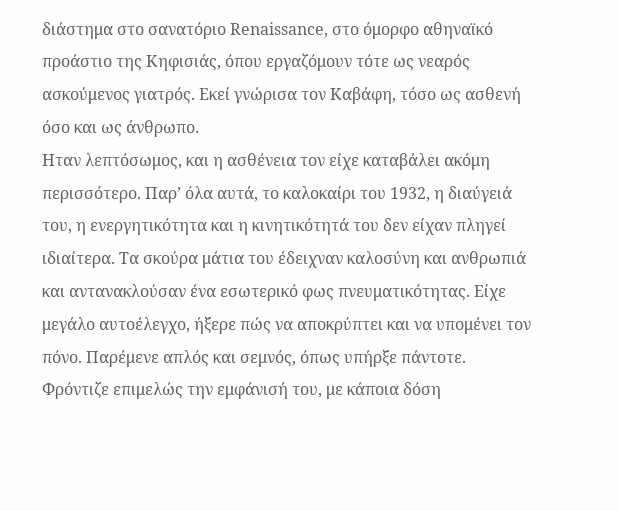διάστημα στο σανατόριο Renaissance, στο όμορφο αθηναϊκό προάστιο της Κηφισιάς, όπου εργαζόμουν τότε ως νεαρός ασκούμενος γιατρός. Εκεί γνώρισα τον Καβάφη, τόσο ως ασθενή όσο και ως άνθρωπο.
Ηταν λεπτόσωμος, και η ασθένεια τον είχε καταβάλει ακόμη περισσότερο. Παρ’ όλα αυτά, το καλοκαίρι του 1932, η διαύγειά του, η ενεργητικότητα και η κινητικότητά του δεν είχαν πληγεί ιδιαίτερα. Τα σκούρα μάτια του έδειχναν καλοσύνη και ανθρωπιά και αντανακλούσαν ένα εσωτερικό φως πνευματικότητας. Είχε μεγάλο αυτοέλεγχο, ήξερε πώς να αποκρύπτει και να υπομένει τον πόνο. Παρέμενε απλός και σεμνός, όπως υπήρξε πάντοτε. Φρόντιζε επιμελώς την εμφάνισή του, με κάποια δόση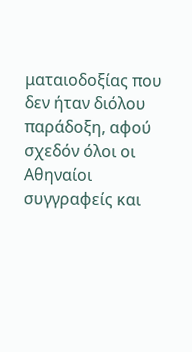ματαιοδοξίας που δεν ήταν διόλου παράδοξη, αφού σχεδόν όλοι οι Αθηναίοι συγγραφείς και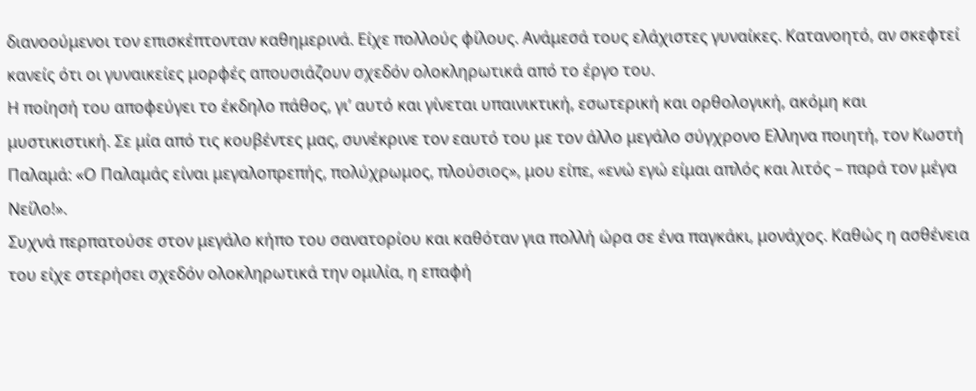διανοούμενοι τον επισκέπτονταν καθημερινά. Είχε πολλούς φίλους. Ανάμεσά τους ελάχιστες γυναίκες. Κατανοητό, αν σκεφτεί κανείς ότι οι γυναικείες μορφές απουσιάζουν σχεδόν ολοκληρωτικά από το έργο του.
Η ποίησή του αποφεύγει το έκδηλο πάθος, γι’ αυτό και γίνεται υπαινικτική, εσωτερική και ορθολογική, ακόμη και μυστικιστική. Σε μία από τις κουβέντες μας, συνέκρινε τον εαυτό του με τον άλλο μεγάλο σύγχρονο Ελληνα ποιητή, τον Κωστή Παλαμά: «Ο Παλαμάς είναι μεγαλοπρεπής, πολύχρωμος, πλούσιος», μου είπε, «ενώ εγώ είμαι απλός και λιτός – παρά τον μέγα Νείλο!».
Συχνά περπατούσε στον μεγάλο κήπο του σανατορίου και καθόταν για πολλή ώρα σε ένα παγκάκι, μονάχος. Καθώς η ασθένεια του είχε στερήσει σχεδόν ολοκληρωτικά την ομιλία, η επαφή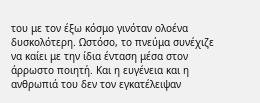του με τον έξω κόσμο γινόταν ολοένα δυσκολότερη. Ωστόσο, το πνεύμα συνέχιζε να καίει με την ίδια ένταση μέσα στον άρρωστο ποιητή. Και η ευγένεια και η ανθρωπιά του δεν τον εγκατέλειψαν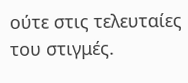ούτε στις τελευταίες του στιγμές.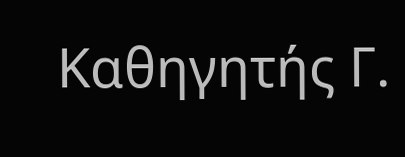Καθηγητής Γ.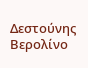Δεστούνης
Βερολίνο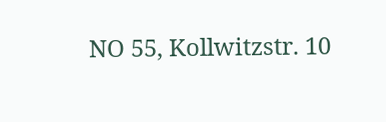NO 55, Kollwitzstr. 10